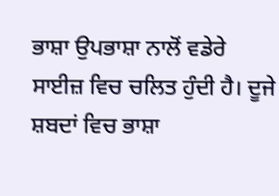ਭਾਸ਼ਾ ਉਪਭਾਸ਼ਾ ਨਾਲੋਂ ਵਡੇਰੇ ਸਾਈਜ਼ ਵਿਚ ਚਲਿਤ ਹੁੰਦੀ ਹੈ। ਦੂਜੇ ਸ਼ਬਦਾਂ ਵਿਚ ਭਾਸ਼ਾ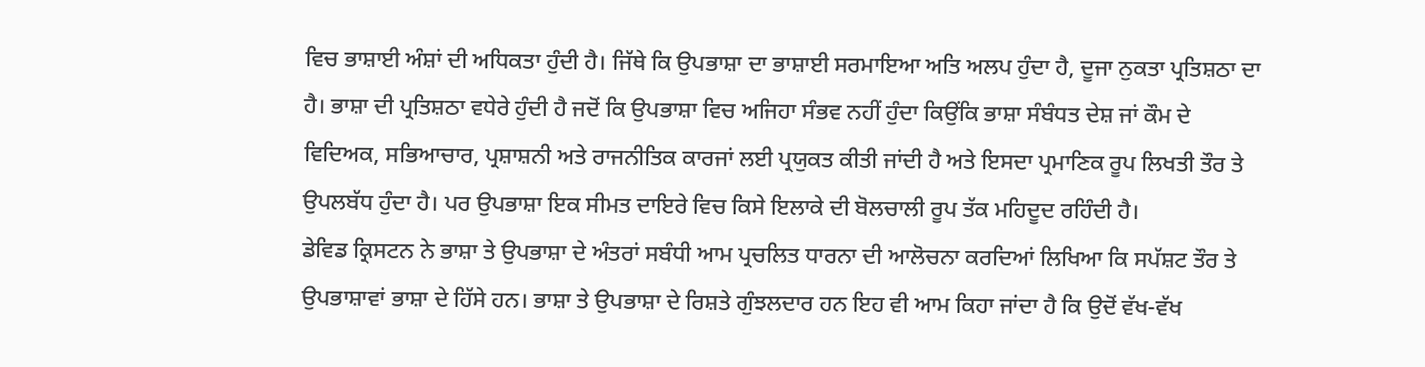ਵਿਚ ਭਾਸ਼ਾਈ ਅੰਸ਼ਾਂ ਦੀ ਅਧਿਕਤਾ ਹੁੰਦੀ ਹੈ। ਜਿੱਥੇ ਕਿ ਉਪਭਾਸ਼ਾ ਦਾ ਭਾਸ਼ਾਈ ਸਰਮਾਇਆ ਅਤਿ ਅਲਪ ਹੁੰਦਾ ਹੈ, ਦੂਜਾ ਨੁਕਤਾ ਪ੍ਰਤਿਸ਼ਠਾ ਦਾ ਹੈ। ਭਾਸ਼ਾ ਦੀ ਪ੍ਰਤਿਸ਼ਠਾ ਵਧੇਰੇ ਹੁੰਦੀ ਹੈ ਜਦੋਂ ਕਿ ਉਪਭਾਸ਼ਾ ਵਿਚ ਅਜਿਹਾ ਸੰਭਵ ਨਹੀਂ ਹੁੰਦਾ ਕਿਉਂਕਿ ਭਾਸ਼ਾ ਸੰਬੰਧਤ ਦੇਸ਼ ਜਾਂ ਕੌਮ ਦੇ ਵਿਦਿਅਕ, ਸਭਿਆਚਾਰ, ਪ੍ਰਸ਼ਾਸ਼ਨੀ ਅਤੇ ਰਾਜਨੀਤਿਕ ਕਾਰਜਾਂ ਲਈ ਪ੍ਰਯੁਕਤ ਕੀਤੀ ਜਾਂਦੀ ਹੈ ਅਤੇ ਇਸਦਾ ਪ੍ਰਮਾਣਿਕ ਰੂਪ ਲਿਖਤੀ ਤੌਰ ਤੇ ਉਪਲਬੱਧ ਹੁੰਦਾ ਹੈ। ਪਰ ਉਪਭਾਸ਼ਾ ਇਕ ਸੀਮਤ ਦਾਇਰੇ ਵਿਚ ਕਿਸੇ ਇਲਾਕੇ ਦੀ ਬੋਲਚਾਲੀ ਰੂਪ ਤੱਕ ਮਹਿਦੂਦ ਰਹਿੰਦੀ ਹੈ।
ਡੇਵਿਡ ਕ੍ਰਿਸਟਨ ਨੇ ਭਾਸ਼ਾ ਤੇ ਉਪਭਾਸ਼ਾ ਦੇ ਅੰਤਰਾਂ ਸਬੰਧੀ ਆਮ ਪ੍ਰਚਲਿਤ ਧਾਰਨਾ ਦੀ ਆਲੋਚਨਾ ਕਰਦਿਆਂ ਲਿਖਿਆ ਕਿ ਸਪੱਸ਼ਟ ਤੌਰ ਤੇ ਉਪਭਾਸ਼ਾਵਾਂ ਭਾਸ਼ਾ ਦੇ ਹਿੱਸੇ ਹਨ। ਭਾਸ਼ਾ ਤੇ ਉਪਭਾਸ਼ਾ ਦੇ ਰਿਸ਼ਤੇ ਗੁੰਝਲਦਾਰ ਹਨ ਇਹ ਵੀ ਆਮ ਕਿਹਾ ਜਾਂਦਾ ਹੈ ਕਿ ਉਦੋਂ ਵੱਖ-ਵੱਖ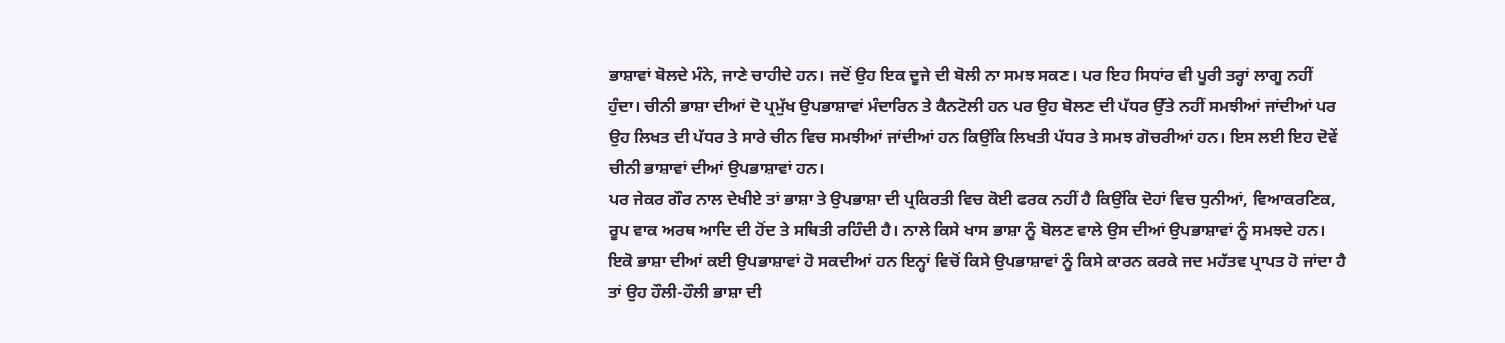ਭਾਸ਼ਾਵਾਂ ਬੋਲਦੇ ਮੰਨੇ, ਜਾਣੇ ਚਾਹੀਦੇ ਹਨ। ਜਦੋਂ ਉਹ ਇਕ ਦੂਜੇ ਦੀ ਬੋਲੀ ਨਾ ਸਮਝ ਸਕਣ। ਪਰ ਇਹ ਸਿਧਾਂਰ ਵੀ ਪੂਰੀ ਤਰ੍ਹਾਂ ਲਾਗੂ ਨਹੀਂ ਹੁੰਦਾ। ਚੀਨੀ ਭਾਸ਼ਾ ਦੀਆਂ ਦੋ ਪ੍ਰਮੁੱਖ ਉਪਭਾਸ਼ਾਵਾਂ ਮੰਦਾਰਿਨ ਤੇ ਕੈਨਟੋਲੀ ਹਨ ਪਰ ਉਹ ਬੋਲਣ ਦੀ ਪੱਧਰ ਉੱਤੇ ਨਹੀਂ ਸਮਝੀਆਂ ਜਾਂਦੀਆਂ ਪਰ ਉਹ ਲਿਖਤ ਦੀ ਪੱਧਰ ਤੇ ਸਾਰੇ ਚੀਨ ਵਿਚ ਸਮਝੀਆਂ ਜਾਂਦੀਆਂ ਹਨ ਕਿਉਂਕਿ ਲਿਖਤੀ ਪੱਧਰ ਤੇ ਸਮਝ ਗੋਚਰੀਆਂ ਹਨ। ਇਸ ਲਈ ਇਹ ਦੋਵੇਂ ਚੀਨੀ ਭਾਸ਼ਾਵਾਂ ਦੀਆਂ ਉਪਭਾਸ਼ਾਵਾਂ ਹਨ।
ਪਰ ਜੇਕਰ ਗੌਰ ਨਾਲ ਦੇਖੀਏ ਤਾਂ ਭਾਸ਼ਾ ਤੇ ਉਪਭਾਸ਼ਾ ਦੀ ਪ੍ਰਕਿਰਤੀ ਵਿਚ ਕੋਈ ਫਰਕ ਨਹੀਂ ਹੈ ਕਿਉਂਕਿ ਦੋਹਾਂ ਵਿਚ ਧੁਨੀਆਂ, ਵਿਆਕਰਣਿਕ, ਰੂਪ ਵਾਕ ਅਰਥ ਆਦਿ ਦੀ ਹੋਂਦ ਤੇ ਸਥਿਤੀ ਰਹਿੰਦੀ ਹੈ। ਨਾਲੇ ਕਿਸੇ ਖਾਸ ਭਾਸ਼ਾ ਨੂੰ ਬੋਲਣ ਵਾਲੇ ਉਸ ਦੀਆਂ ਉਪਭਾਸ਼ਾਵਾਂ ਨੂੰ ਸਮਝਦੇ ਹਨ।
ਇਕੋ ਭਾਸ਼ਾ ਦੀਆਂ ਕਈ ਉਪਭਾਸ਼ਾਵਾਂ ਹੋ ਸਕਦੀਆਂ ਹਨ ਇਨ੍ਹਾਂ ਵਿਚੋਂ ਕਿਸੇ ਉਪਭਾਸ਼ਾਵਾਂ ਨੂੰ ਕਿਸੇ ਕਾਰਨ ਕਰਕੇ ਜਦ ਮਹੱਤਵ ਪ੍ਰਾਪਤ ਹੋ ਜਾਂਦਾ ਹੈ ਤਾਂ ਉਹ ਹੌਲੀ-ਹੌਲੀ ਭਾਸ਼ਾ ਦੀ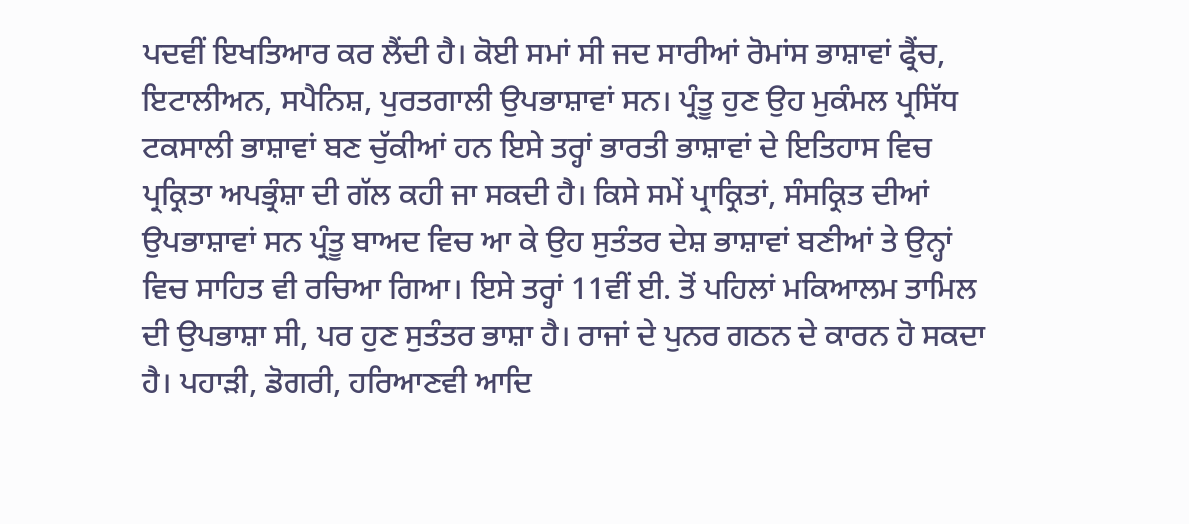ਪਦਵੀਂ ਇਖਤਿਆਰ ਕਰ ਲੈਂਦੀ ਹੈ। ਕੋਈ ਸਮਾਂ ਸੀ ਜਦ ਸਾਰੀਆਂ ਰੋਮਾਂਸ ਭਾਸ਼ਾਵਾਂ ਫ੍ਰੈਂਚ, ਇਟਾਲੀਅਨ, ਸਪੈਨਿਸ਼, ਪੁਰਤਗਾਲੀ ਉਪਭਾਸ਼ਾਵਾਂ ਸਨ। ਪ੍ਰੰਤੂ ਹੁਣ ਉਹ ਮੁਕੰਮਲ ਪ੍ਰਸਿੱਧ ਟਕਸਾਲੀ ਭਾਸ਼ਾਵਾਂ ਬਣ ਚੁੱਕੀਆਂ ਹਨ ਇਸੇ ਤਰ੍ਹਾਂ ਭਾਰਤੀ ਭਾਸ਼ਾਵਾਂ ਦੇ ਇਤਿਹਾਸ ਵਿਚ ਪ੍ਰਕ੍ਰਿਤਾ ਅਪਭ੍ਰੰਸ਼ਾ ਦੀ ਗੱਲ ਕਹੀ ਜਾ ਸਕਦੀ ਹੈ। ਕਿਸੇ ਸਮੇਂ ਪ੍ਰਾਕ੍ਰਿਤਾਂ, ਸੰਸਕ੍ਰਿਤ ਦੀਆਂ ਉਪਭਾਸ਼ਾਵਾਂ ਸਨ ਪ੍ਰੰਤੂ ਬਾਅਦ ਵਿਚ ਆ ਕੇ ਉਹ ਸੁਤੰਤਰ ਦੇਸ਼ ਭਾਸ਼ਾਵਾਂ ਬਣੀਆਂ ਤੇ ਉਨ੍ਹਾਂ ਵਿਚ ਸਾਹਿਤ ਵੀ ਰਚਿਆ ਗਿਆ। ਇਸੇ ਤਰ੍ਹਾਂ 11ਵੀਂ ਈ. ਤੋਂ ਪਹਿਲਾਂ ਮਕਿਆਲਮ ਤਾਮਿਲ ਦੀ ਉਪਭਾਸ਼ਾ ਸੀ, ਪਰ ਹੁਣ ਸੁਤੰਤਰ ਭਾਸ਼ਾ ਹੈ। ਰਾਜਾਂ ਦੇ ਪੁਨਰ ਗਠਨ ਦੇ ਕਾਰਨ ਹੋ ਸਕਦਾ ਹੈ। ਪਹਾੜੀ, ਡੋਗਰੀ, ਹਰਿਆਣਵੀ ਆਦਿ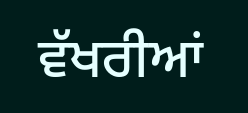ਵੱਖਰੀਆਂ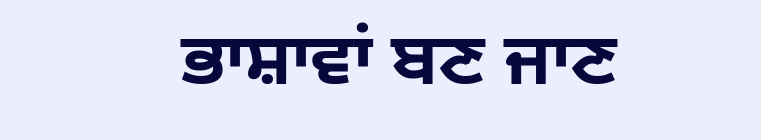ਭਾਸ਼ਾਵਾਂ ਬਣ ਜਾਣ